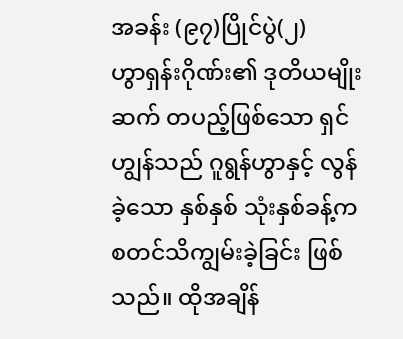အခန်း (၉၇)ပြိုင်ပွဲ(၂)
ဟွာရှန်းဂိုဏ်း၏ ဒုတိယမျိုးဆက် တပည့်ဖြစ်သော ရှင်ဟျွန်သည် ဂူရွန်ဟွာနှင့် လွန်ခဲ့သော နှစ်နှစ် သုံးနှစ်ခန့်က စတင်သိကျွမ်းခဲ့ခြင်း ဖြစ်သည်။ ထိုအချိန်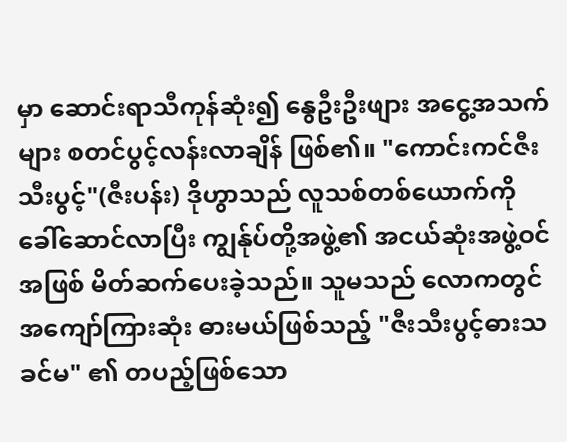မှာ ဆောင်းရာသီကုန်ဆုံး၍ နွေဦးဦးဖျား အငွေ့အသက်များ စတင်ပွင့်လန်းလာချိန် ဖြစ်၏။ "ကောင်းကင်ဇီးသီးပွင့်"(ဇီးပန်း) ဒိုဟွာသည် လူသစ်တစ်ယောက်ကို ခေါ်ဆောင်လာပြီး ကျွန်ုပ်တို့အဖွဲ့၏ အငယ်ဆုံးအဖွဲ့ဝင်အဖြစ် မိတ်ဆက်ပေးခဲ့သည်။ သူမသည် လောကတွင် အကျော်ကြားဆုံး ဓားမယ်ဖြစ်သည့် "ဇီးသီးပွင့်ဓားသခင်မ" ၏ တပည့်ဖြစ်သော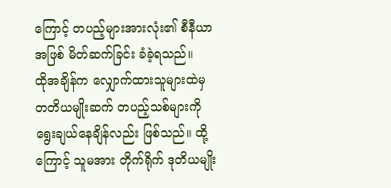ကြောင့် တပည့်များအားလုံး၏ စီနီယာအဖြစ် မိတ်ဆက်ခြင်း ခံခဲ့ရသည်။
ထိုအချိန်က လျှောက်ထားသူများထဲမှ တတိယမျိုးဆက် တပည့်သစ်များကို ရွေးချယ်နေချိန်လည်း ဖြစ်သည်။ ထို့ကြောင့် သူမအား တိုက်ရိုက် ဒုတိယမျိုး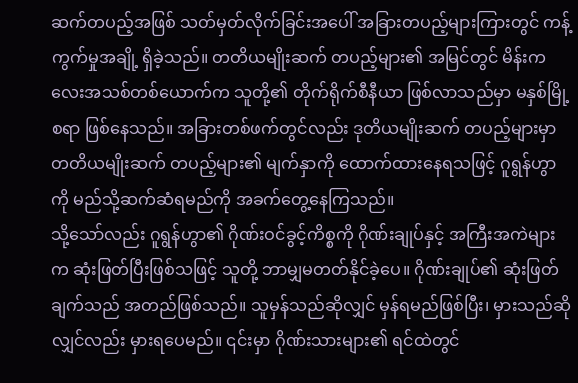ဆက်တပည့်အဖြစ် သတ်မှတ်လိုက်ခြင်းအပေါ် အခြားတပည့်များကြားတွင် ကန့်ကွက်မှုအချို့ ရှိခဲ့သည်။ တတိယမျိုးဆက် တပည့်များ၏ အမြင်တွင် မိန်းကလေးအသစ်တစ်ယောက်က သူတို့၏ တိုက်ရိုက်စီနီယာ ဖြစ်လာသည်မှာ မနှစ်မြို့စရာ ဖြစ်နေသည်။ အခြားတစ်ဖက်တွင်လည်း ဒုတိယမျိုးဆက် တပည့်များမှာ တတိယမျိုးဆက် တပည့်များ၏ မျက်နှာကို ထောက်ထားနေရသဖြင့် ဂူရွန်ဟွာကို မည်သို့ဆက်ဆံရမည်ကို အခက်တွေ့နေကြသည်။
သို့သော်လည်း ဂူရွန်ဟွာ၏ ဂိုဏ်းဝင်ခွင့်ကိစ္စကို ဂိုဏ်းချုပ်နှင့် အကြီးအကဲများက ဆုံးဖြတ်ပြီးဖြစ်သဖြင့် သူတို့ ဘာမျှမတတ်နိုင်ခဲ့ပေ။ ဂိုဏ်းချုပ်၏ ဆုံးဖြတ်ချက်သည် အတည်ဖြစ်သည်။ သူမှန်သည်ဆိုလျှင် မှန်ရမည်ဖြစ်ပြီး၊ မှားသည်ဆိုလျှင်လည်း မှားရပေမည်။ ၎င်းမှာ ဂိုဏ်းသားများ၏ ရင်ထဲတွင်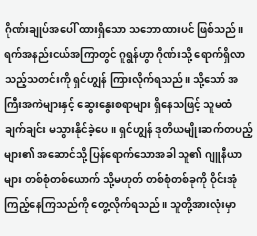ဂိုဏ်းချုပ်အပေါ် ထားရှိသော သဘောထားပင် ဖြစ်သည်။
ရက်အနည်းငယ်အကြာတွင် ဂူရွန်ဟွာ ဂိုဏ်းသို့ ရောက်ရှိလာသည့်သတင်းကို ရှင်ဟျွန် ကြားလိုက်ရသည်။ သို့သော် အကြီးအကဲများနှင့် ဆွေးနွေးစရာများ ရှိနေသဖြင့် သူမထံ ချက်ချင်း မသွားနိုင်ခဲ့ပေ။ ရှင်ဟျွန် ဒုတိယမျိုးဆက်တပည့်များ၏ အဆောင်သို့ ပြန်ရောက်သောအခါ သူ၏ ဂျူနီယာများ တစ်စုံတစ်ယောက် သို့မဟုတ် တစ်စုံတစ်ခုကို ဝိုင်းအုံကြည့်နေကြသည်ကို တွေ့လိုက်ရသည်။ သူတို့အားလုံးမှာ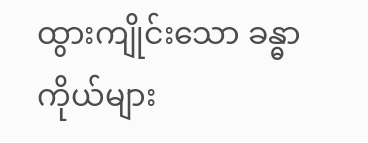ထွားကျိုင်းသော ခန္ဓာကိုယ်များ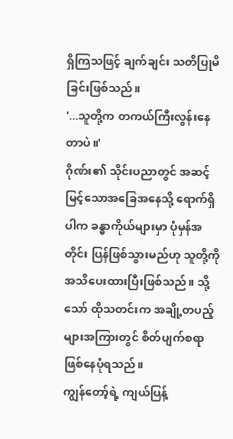ရှိကြသဖြင့် ချက်ချင်း သတိပြုမိခြင်းဖြစ်သည်။
'...သူတို့က တကယ်ကြီးလွန်းနေတာပဲ။'
ဂိုဏ်း၏ သိုင်းပညာတွင် အဆင့်မြင့်သောအခြေအနေသို့ ရောက်ရှိပါက ခန္ဓာကိုယ်များမှာ ပုံမှန်အတိုင်း ပြန်ဖြစ်သွားမည်ဟု သူတို့ကို အသိပေးထားပြီးဖြစ်သည်။ သို့သော် ထိုသတင်းက အချို့တပည့်များအကြားတွင် စိတ်ပျက်စရာ ဖြစ်နေပုံရသည်။
ကျွန်တော့်ရဲ့ ကျယ်ပြန့်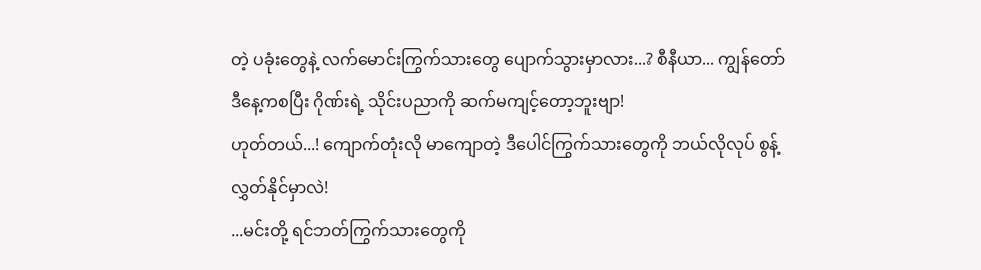တဲ့ ပခုံးတွေနဲ့ လက်မောင်းကြွက်သားတွေ ပျောက်သွားမှာလား...? စီနီယာ... ကျွန်တော် ဒီနေ့ကစပြီး ဂိုဏ်းရဲ့ သိုင်းပညာကို ဆက်မကျင့်တော့ဘူးဗျာ!
ဟုတ်တယ်...! ကျောက်တုံးလို မာကျောတဲ့ ဒီပေါင်ကြွက်သားတွေကို ဘယ်လိုလုပ် စွန့်လွှတ်နိုင်မှာလဲ!
...မင်းတို့ ရင်ဘတ်ကြွက်သားတွေကို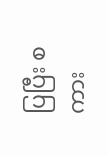ပြပြီး စကား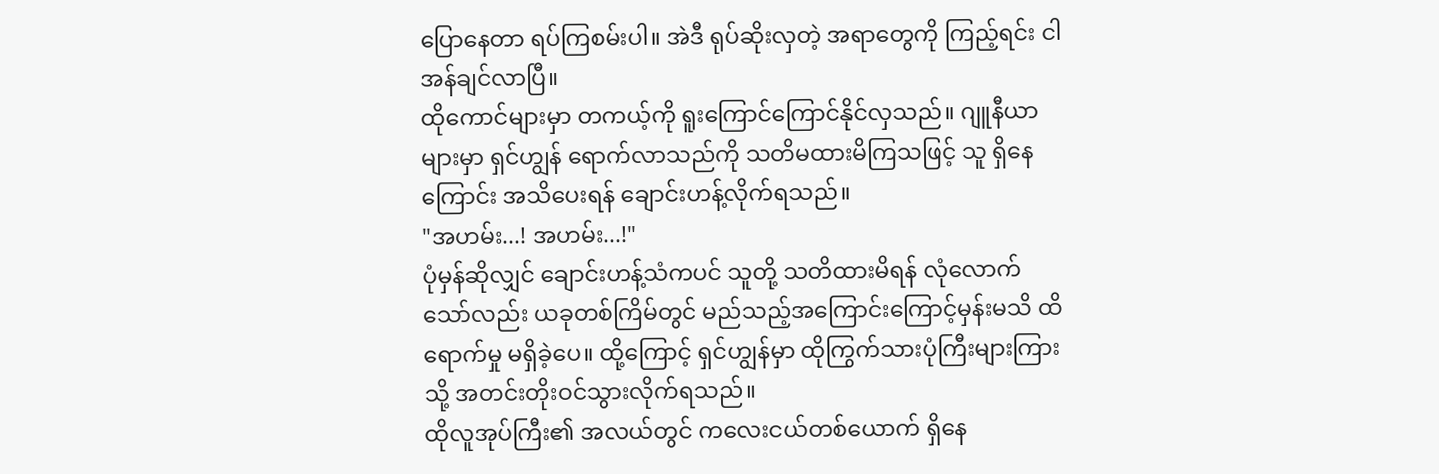ပြောနေတာ ရပ်ကြစမ်းပါ။ အဲဒီ ရုပ်ဆိုးလှတဲ့ အရာတွေကို ကြည့်ရင်း ငါ အန်ချင်လာပြီ။
ထိုကောင်များမှာ တကယ့်ကို ရူးကြောင်ကြောင်နိုင်လှသည်။ ဂျူနီယာများမှာ ရှင်ဟျွန် ရောက်လာသည်ကို သတိမထားမိကြသဖြင့် သူ ရှိနေကြောင်း အသိပေးရန် ချောင်းဟန့်လိုက်ရသည်။
"အဟမ်း...! အဟမ်း...!"
ပုံမှန်ဆိုလျှင် ချောင်းဟန့်သံကပင် သူတို့ သတိထားမိရန် လုံလောက်သော်လည်း ယခုတစ်ကြိမ်တွင် မည်သည့်အကြောင်းကြောင့်မှန်းမသိ ထိရောက်မှု မရှိခဲ့ပေ။ ထို့ကြောင့် ရှင်ဟျွန်မှာ ထိုကြွက်သားပုံကြီးများကြားသို့ အတင်းတိုးဝင်သွားလိုက်ရသည်။
ထိုလူအုပ်ကြီး၏ အလယ်တွင် ကလေးငယ်တစ်ယောက် ရှိနေ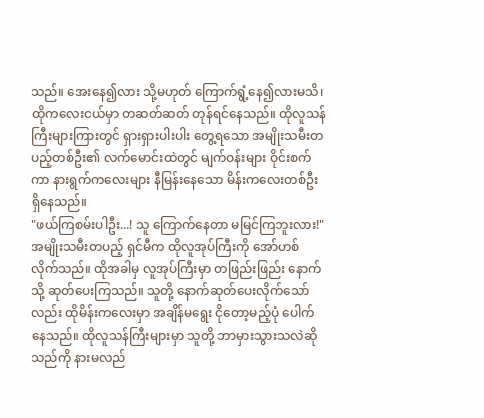သည်။ အေးနေ၍လား သို့မဟုတ် ကြောက်ရွံ့နေ၍လားမသိ၊ ထိုကလေးငယ်မှာ တဆတ်ဆတ် တုန်ရင်နေသည်။ ထိုလူသန်ကြီးများကြားတွင် ရှားရှားပါးပါး တွေ့ရသော အမျိုးသမီးတပည့်တစ်ဦး၏ လက်မောင်းထဲတွင် မျက်ဝန်းများ ဝိုင်းစက်ကာ နားရွက်ကလေးများ နီမြန်းနေသော မိန်းကလေးတစ်ဦး ရှိနေသည်။
"ဖယ်ကြစမ်းပါဦး...! သူ ကြောက်နေတာ မမြင်ကြဘူးလား!"
အမျိုးသမီးတပည့် ရှင်မီက ထိုလူအုပ်ကြီးကို အော်ဟစ်လိုက်သည်။ ထိုအခါမှ လူအုပ်ကြီးမှာ တဖြည်းဖြည်း နောက်သို့ ဆုတ်ပေးကြသည်။ သူတို့ နောက်ဆုတ်ပေးလိုက်သော်လည်း ထိုမိန်းကလေးမှာ အချိန်မရွေး ငိုတော့မည့်ပုံ ပေါက်နေသည်။ ထိုလူသန်ကြီးများမှာ သူတို့ ဘာမှားသွားသလဲဆိုသည်ကို နားမလည်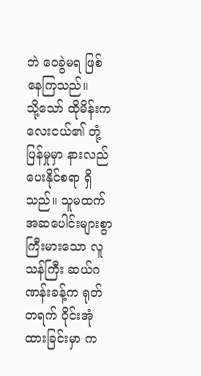ဘဲ ဝေခွဲမရ ဖြစ်နေကြသည်။
သို့သော် ထိုမိန်းကလေးငယ်၏ တုံ့ပြန်မှုမှာ နားလည်ပေးနိုင်စရာ ရှိသည်။ သူမထက် အဆပေါင်းများစွာ ကြီးမားသော လူသန်ကြီး ဆယ်ဂဏန်းခန့်က ရုတ်တရက် ဝိုင်းအုံထားခြင်းမှာ က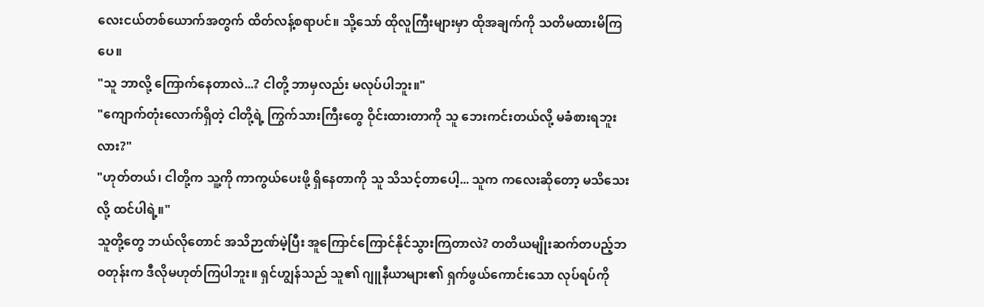လေးငယ်တစ်ယောက်အတွက် ထိတ်လန့်စရာပင်။ သို့သော် ထိုလူကြီးများမှာ ထိုအချက်ကို သတိမထားမိကြပေ။
"သူ ဘာလို့ ကြောက်နေတာလဲ...? ငါတို့ ဘာမှလည်း မလုပ်ပါဘူး။"
"ကျောက်တုံးလောက်ရှိတဲ့ ငါတို့ရဲ့ ကြွက်သားကြီးတွေ ဝိုင်းထားတာကို သူ ဘေးကင်းတယ်လို့ မခံစားရဘူးလား?"
"ဟုတ်တယ်၊ ငါတို့က သူ့ကို ကာကွယ်ပေးဖို့ ရှိနေတာကို သူ သိသင့်တာပေါ့... သူက ကလေးဆိုတော့ မသိသေးလို့ ထင်ပါရဲ့။"
သူတို့တွေ ဘယ်လိုတောင် အသိဉာဏ်မဲ့ပြီး အူကြောင်ကြောင်နိုင်သွားကြတာလဲ? တတိယမျိုးဆက်တပည့်ဘဝတုန်းက ဒီလိုမဟုတ်ကြပါဘူး။ ရှင်ဟျွန်သည် သူ၏ ဂျူနီယာများ၏ ရှက်ဖွယ်ကောင်းသော လုပ်ရပ်ကို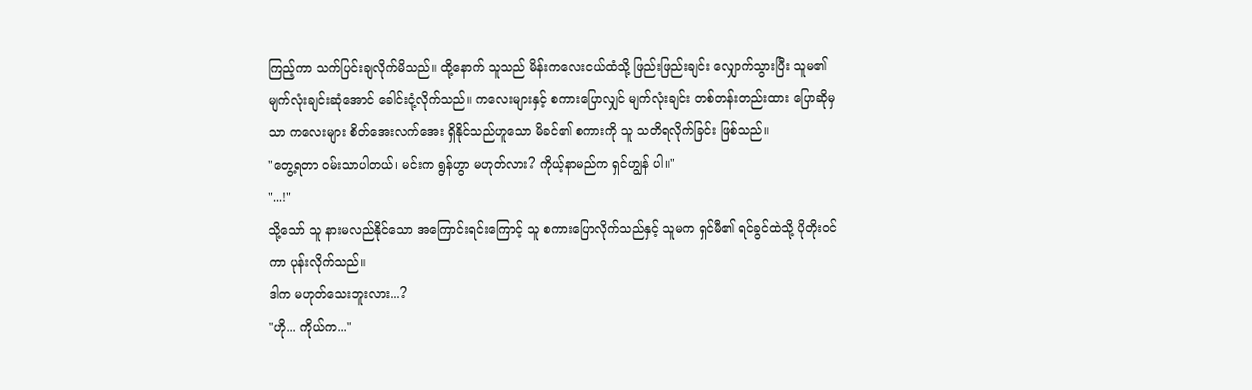ကြည့်ကာ သက်ပြင်းချလိုက်မိသည်။ ထို့နောက် သူသည် မိန်းကလေးငယ်ထံသို့ ဖြည်းဖြည်းချင်း လျှောက်သွားပြီး သူမ၏ မျက်လုံးချင်းဆုံအောင် ခေါင်းငုံ့လိုက်သည်။ ကလေးများနှင့် စကားပြောလျှင် မျက်လုံးချင်း တစ်တန်းတည်းထား ပြောဆိုမှသာ ကလေးများ စိတ်အေးလက်အေး ရှိနိုင်သည်ဟူသော မိခင်၏ စကားကို သူ သတိရလိုက်ခြင်း ဖြစ်သည်။
"တွေ့ရတာ ဝမ်းသာပါတယ်၊ မင်းက ရွန်ဟွာ မဟုတ်လား? ကိုယ့်နာမည်က ရှင်ဟျွန် ပါ။"
"...!"
သို့သော် သူ နားမလည်နိုင်သော အကြောင်းရင်းကြောင့် သူ စကားပြောလိုက်သည်နှင့် သူမက ရှင်မီ၏ ရင်ခွင်ထဲသို့ ပိုတိုးဝင်ကာ ပုန်းလိုက်သည်။
ဒါက မဟုတ်သေးဘူးလား...?
"ဟို... ကိုယ်က..."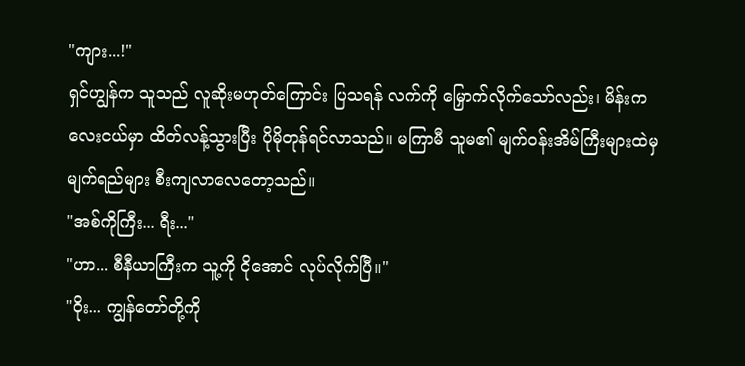"ကျား...!"
ရှင်ဟျွန်က သူသည် လူဆိုးမဟုတ်ကြောင်း ပြသရန် လက်ကို မြှောက်လိုက်သော်လည်း၊ မိန်းကလေးငယ်မှာ ထိတ်လန့်သွားပြီး ပိုမိုတုန်ရင်လာသည်။ မကြာမီ သူမ၏ မျက်ဝန်းအိမ်ကြီးများထဲမှ မျက်ရည်များ စီးကျလာလေတော့သည်။
"အစ်ကိုကြီး... ရီး..."
"ဟာ... စီနီယာကြီးက သူ့ကို ငိုအောင် လုပ်လိုက်ပြီ။"
"ဝိုး... ကျွန်တော်တို့ကို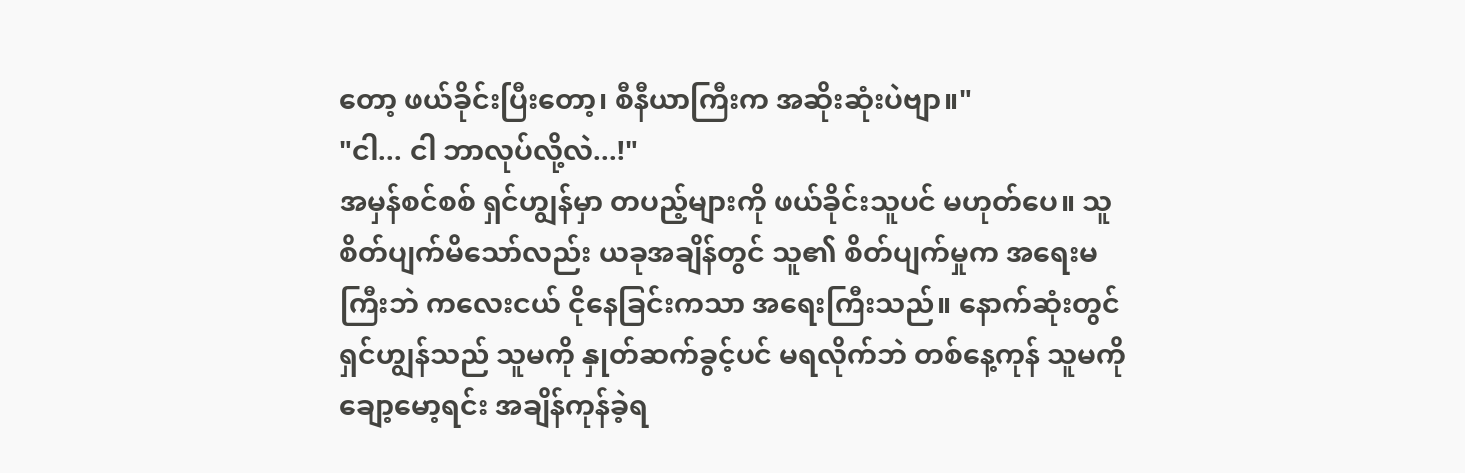တော့ ဖယ်ခိုင်းပြီးတော့၊ စီနီယာကြီးက အဆိုးဆုံးပဲဗျာ။"
"ငါ... ငါ ဘာလုပ်လို့လဲ...!"
အမှန်စင်စစ် ရှင်ဟျွန်မှာ တပည့်များကို ဖယ်ခိုင်းသူပင် မဟုတ်ပေ။ သူ စိတ်ပျက်မိသော်လည်း ယခုအချိန်တွင် သူ၏ စိတ်ပျက်မှုက အရေးမကြီးဘဲ ကလေးငယ် ငိုနေခြင်းကသာ အရေးကြီးသည်။ နောက်ဆုံးတွင် ရှင်ဟျွန်သည် သူမကို နှုတ်ဆက်ခွင့်ပင် မရလိုက်ဘဲ တစ်နေ့ကုန် သူမကို ချော့မော့ရင်း အချိန်ကုန်ခဲ့ရ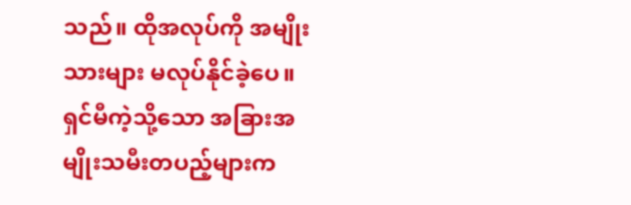သည်။ ထိုအလုပ်ကို အမျိုးသားများ မလုပ်နိုင်ခဲ့ပေ။ ရှင်မီကဲ့သို့သော အခြားအမျိုးသမီးတပည့်များက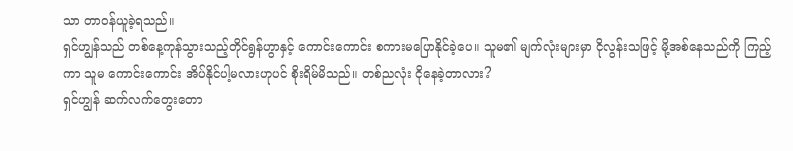သာ တာဝန်ယူခဲ့ရသည်။
ရှင်ဟျွန်သည် တစ်နေ့ကုန်သွားသည့်တိုင်ရွန်ဟွာနှင့် ကောင်းကောင်း စကားမပြောနိုင်ခဲ့ပေ။ သူမ၏ မျက်လုံးများမှာ ငိုလွန်းသဖြင့် မို့အစ်နေသည်ကို ကြည့်ကာ သူမ ကောင်းကောင်း အိပ်နိုင်ပါ့မလားဟုပင် စိုးရိမ်မိသည်။ တစ်ညလုံး ငိုနေခဲ့တာလား?
ရှင်ဟျွန် ဆက်လက်တွေးတော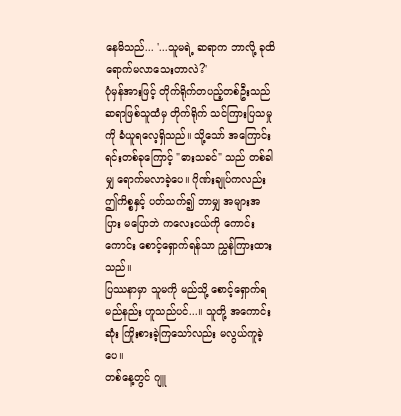နေမိသည်... '...သူမရဲ့ ဆရာက ဘာလို့ ခုထိ ရောက်မလာသေးတာလဲ?'
ပုံမှန်အားဖြင့် တိုက်ရိုက်တပည့်တစ်ဦးသည် ဆရာဖြစ်သူထံမှ တိုက်ရိုက် သင်ကြားပြသမှုကို ခံယူရလေ့ရှိသည်။ သို့သော် အကြောင်းရင်းတစ်ခုကြောင့် "ဓားသခင်" သည် တစ်ခါမျှ ရောက်မလာခဲ့ပေ။ ဂိုဏ်းချုပ်ကလည်း ဤကိစ္စနှင့် ပတ်သက်၍ ဘာမျှ အများအပြား မပြောဘဲ ကလေးငယ်ကို ကောင်းကောင်း စောင့်ရှောက်ရန်သာ ညွှန်ကြားထားသည်။
ပြဿနာမှာ သူမကို မည်သို့ စောင့်ရှောက်ရမည်နည်း ဟူသည်ပင်...။ သူတို့ အကောင်းဆုံး ကြိုးစားခဲ့ကြသော်လည်း မလွယ်ကူခဲ့ပေ။
တစ်နေ့တွင် ဂျူ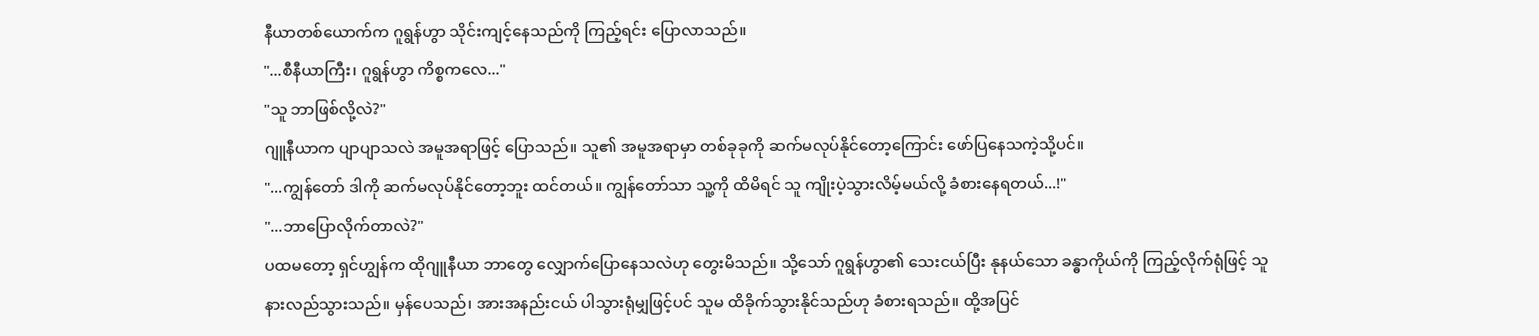နီယာတစ်ယောက်က ဂူရွန်ဟွာ သိုင်းကျင့်နေသည်ကို ကြည့်ရင်း ပြောလာသည်။
"...စီနီယာကြီး၊ ဂူရွန်ဟွာ ကိစ္စကလေ..."
"သူ ဘာဖြစ်လို့လဲ?"
ဂျူနီယာက ပျာပျာသလဲ အမူအရာဖြင့် ပြောသည်။ သူ၏ အမူအရာမှာ တစ်ခုခုကို ဆက်မလုပ်နိုင်တော့ကြောင်း ဖော်ပြနေသကဲ့သို့ပင်။
"...ကျွန်တော် ဒါကို ဆက်မလုပ်နိုင်တော့ဘူး ထင်တယ်။ ကျွန်တော်သာ သူ့ကို ထိမိရင် သူ ကျိုးပဲ့သွားလိမ့်မယ်လို့ ခံစားနေရတယ်...!"
"...ဘာပြောလိုက်တာလဲ?"
ပထမတော့ ရှင်ဟျွန်က ထိုဂျူနီယာ ဘာတွေ လျှောက်ပြောနေသလဲဟု တွေးမိသည်။ သို့သော် ဂူရွန်ဟွာ၏ သေးငယ်ပြီး နုနယ်သော ခန္ဓာကိုယ်ကို ကြည့်လိုက်ရုံဖြင့် သူ နားလည်သွားသည်။ မှန်ပေသည်၊ အားအနည်းငယ် ပါသွားရုံမျှဖြင့်ပင် သူမ ထိခိုက်သွားနိုင်သည်ဟု ခံစားရသည်။ ထို့အပြင်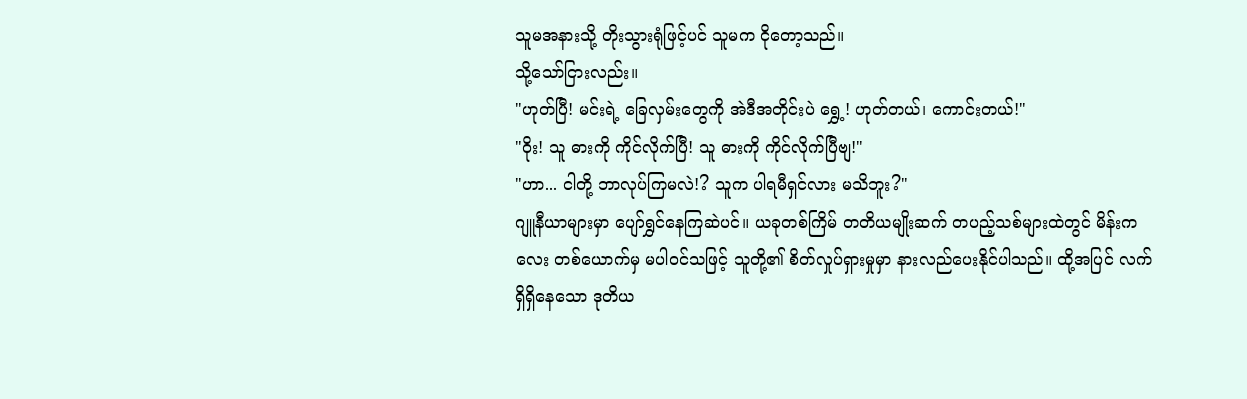သူမအနားသို့ တိုးသွားရုံဖြင့်ပင် သူမက ငိုတော့သည်။
သို့သော်ငြားလည်း။
"ဟုတ်ပြီ! မင်းရဲ့ ခြေလှမ်းတွေကို အဲဒီအတိုင်းပဲ ရွှေ့! ဟုတ်တယ်၊ ကောင်းတယ်!"
"ဝိုး! သူ ဓားကို ကိုင်လိုက်ပြီ! သူ ဓားကို ကိုင်လိုက်ပြီဗျ!"
"ဟာ... ငါတို့ ဘာလုပ်ကြမလဲ!? သူက ပါရမီရှင်လား မသိဘူး?"
ဂျူနီယာများမှာ ပျော်ရွှင်နေကြဆဲပင်။ ယခုတစ်ကြိမ် တတိယမျိုးဆက် တပည့်သစ်များထဲတွင် မိန်းကလေး တစ်ယောက်မှ မပါဝင်သဖြင့် သူတို့၏ စိတ်လှုပ်ရှားမှုမှာ နားလည်ပေးနိုင်ပါသည်။ ထို့အပြင် လက်ရှိရှိနေသော ဒုတိယ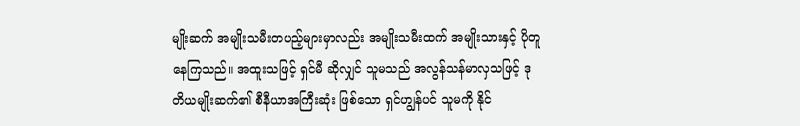မျိုးဆက် အမျိုးသမီးတပည့်များမှာလည်း အမျိုးသမီးထက် အမျိုးသားနှင့် ပိုတူနေကြသည်။ အထူးသဖြင့် ရှင်မီ ဆိုလျှင် သူမသည် အလွန်သန်မာလှသဖြင့် ဒုတိယမျိုးဆက်၏ စီနီယာအကြီးဆုံး ဖြစ်သော ရှင်ဟျွန်ပင် သူမကို နိုင်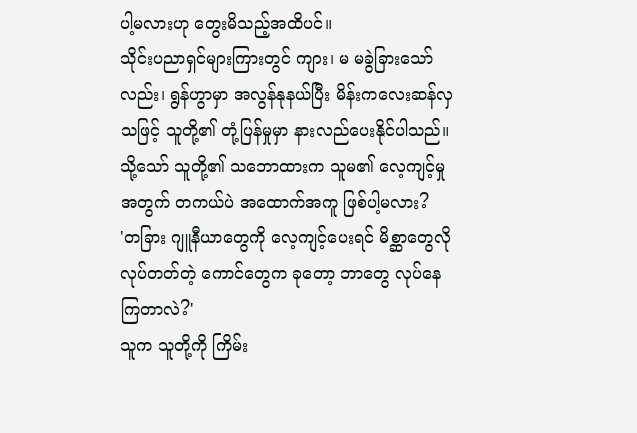ပါ့မလားဟု တွေးမိသည့်အထိပင်။
သိုင်းပညာရှင်များကြားတွင် ကျား၊ မ မခွဲခြားသော်လည်း၊ ရွန်ဟွာမှာ အလွန်နုနယ်ပြီး မိန်းကလေးဆန်လှသဖြင့် သူတို့၏ တုံ့ပြန်မှုမှာ နားလည်ပေးနိုင်ပါသည်။ သို့သော် သူတို့၏ သဘောထားက သူမ၏ လေ့ကျင့်မှုအတွက် တကယ်ပဲ အထောက်အကူ ဖြစ်ပါ့မလား?
'တခြား ဂျူနီယာတွေကို လေ့ကျင့်ပေးရင် မိစ္ဆာတွေလို လုပ်တတ်တဲ့ ကောင်တွေက ခုတော့ ဘာတွေ လုပ်နေကြတာလဲ?'
သူက သူတို့ကို ကြိမ်း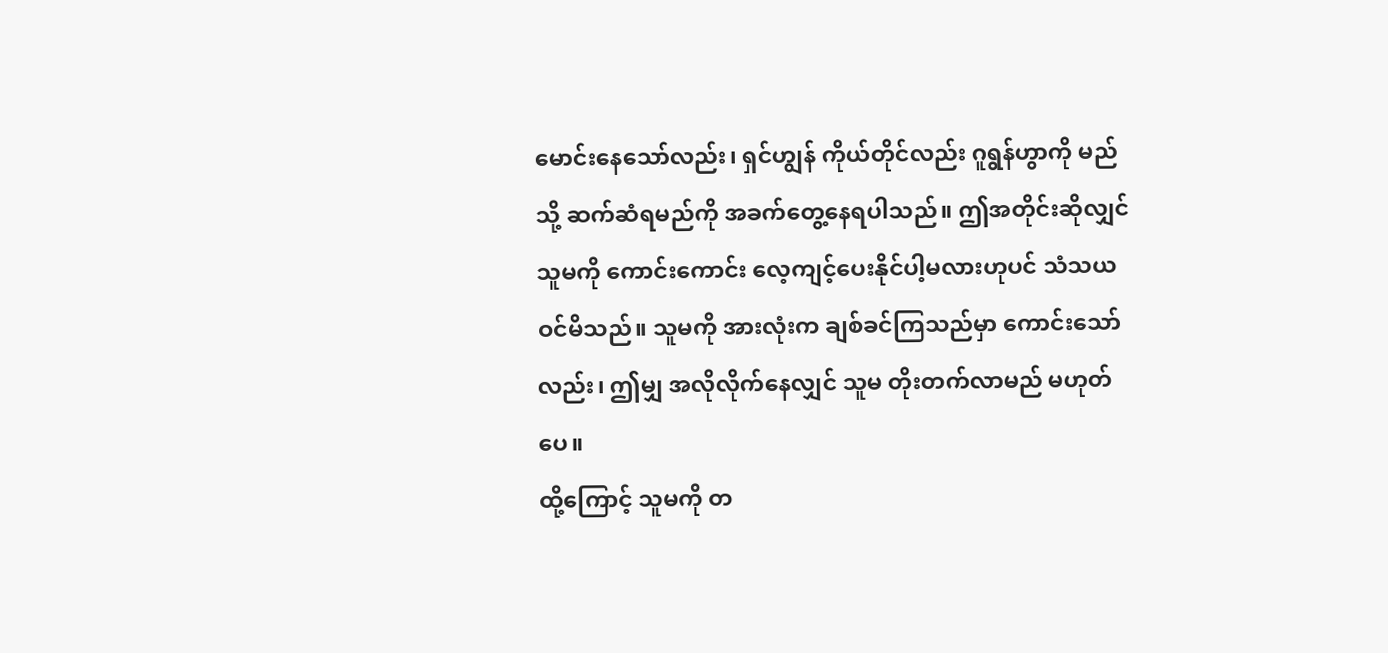မောင်းနေသော်လည်း၊ ရှင်ဟျွန် ကိုယ်တိုင်လည်း ဂူရွန်ဟွာကို မည်သို့ ဆက်ဆံရမည်ကို အခက်တွေ့နေရပါသည်။ ဤအတိုင်းဆိုလျှင် သူမကို ကောင်းကောင်း လေ့ကျင့်ပေးနိုင်ပါ့မလားဟုပင် သံသယဝင်မိသည်။ သူမကို အားလုံးက ချစ်ခင်ကြသည်မှာ ကောင်းသော်လည်း၊ ဤမျှ အလိုလိုက်နေလျှင် သူမ တိုးတက်လာမည် မဟုတ်ပေ။
ထို့ကြောင့် သူမကို တ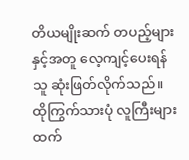တိယမျိုးဆက် တပည့်များနှင့်အတူ လေ့ကျင့်ပေးရန် သူ ဆုံးဖြတ်လိုက်သည်။ ထိုကြွက်သားပုံ လူကြီးများထက်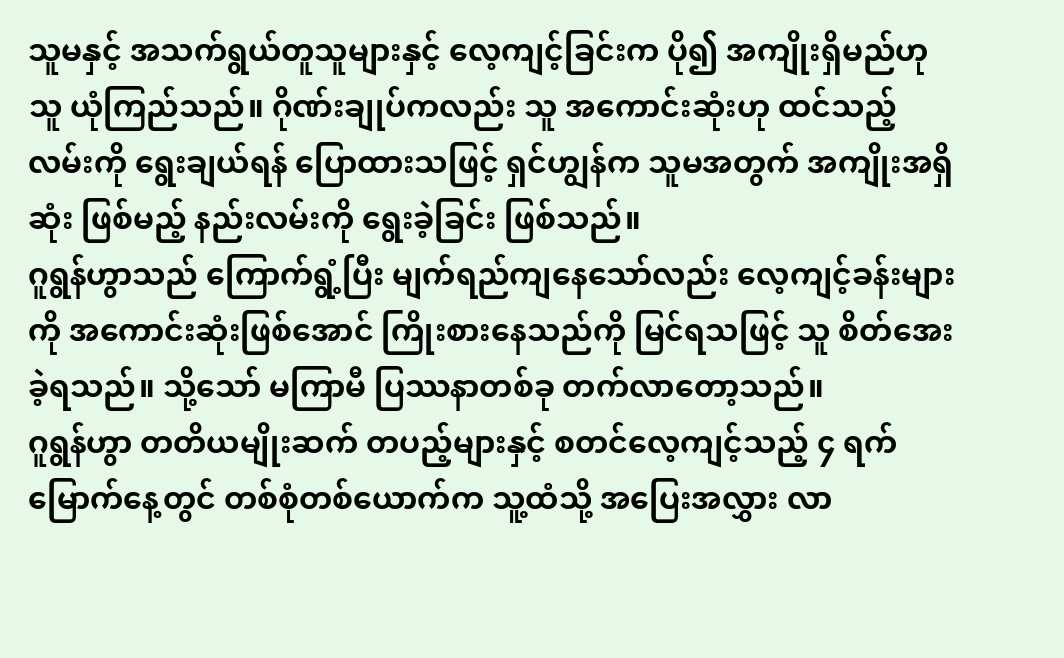သူမနှင့် အသက်ရွယ်တူသူများနှင့် လေ့ကျင့်ခြင်းက ပို၍ အကျိုးရှိမည်ဟု သူ ယုံကြည်သည်။ ဂိုဏ်းချုပ်ကလည်း သူ အကောင်းဆုံးဟု ထင်သည့် လမ်းကို ရွေးချယ်ရန် ပြောထားသဖြင့် ရှင်ဟျွန်က သူမအတွက် အကျိုးအရှိဆုံး ဖြစ်မည့် နည်းလမ်းကို ရွေးခဲ့ခြင်း ဖြစ်သည်။
ဂူရွန်ဟွာသည် ကြောက်ရွံ့ပြီး မျက်ရည်ကျနေသော်လည်း လေ့ကျင့်ခန်းများကို အကောင်းဆုံးဖြစ်အောင် ကြိုးစားနေသည်ကို မြင်ရသဖြင့် သူ စိတ်အေးခဲ့ရသည်။ သို့သော် မကြာမီ ပြဿနာတစ်ခု တက်လာတော့သည်။
ဂူရွန်ဟွာ တတိယမျိုးဆက် တပည့်များနှင့် စတင်လေ့ကျင့်သည့် ၄ ရက်မြောက်နေ့တွင် တစ်စုံတစ်ယောက်က သူ့ထံသို့ အပြေးအလွှား လာ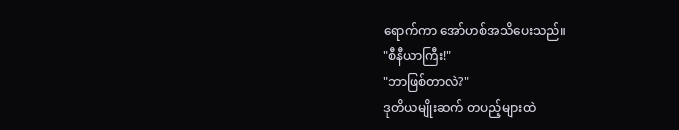ရောက်ကာ အော်ဟစ်အသိပေးသည်။
"စီနီယာကြီး!"
"ဘာဖြစ်တာလဲ?"
ဒုတိယမျိုးဆက် တပည့်များထဲ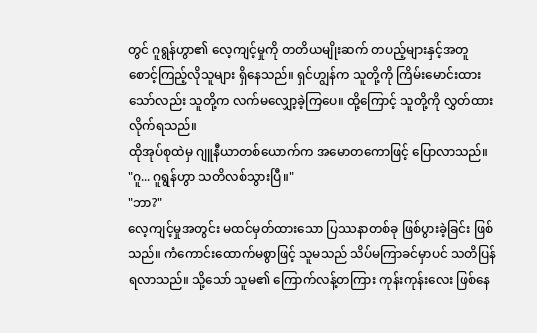တွင် ဂူရွန်ဟွာ၏ လေ့ကျင့်မှုကို တတိယမျိုးဆက် တပည့်များနှင့်အတူ စောင့်ကြည့်လိုသူများ ရှိနေသည်။ ရှင်ဟျွန်က သူတို့ကို ကြိမ်းမောင်းထားသော်လည်း သူတို့က လက်မလျှော့ခဲ့ကြပေ။ ထို့ကြောင့် သူတို့ကို လွှတ်ထားလိုက်ရသည်။
ထိုအုပ်စုထဲမှ ဂျူနီယာတစ်ယောက်က အမောတကောဖြင့် ပြောလာသည်။
"ဂူ... ဂူရွန်ဟွာ သတိလစ်သွားပြီ။"
"ဘာ?"
လေ့ကျင့်မှုအတွင်း မထင်မှတ်ထားသော ပြဿနာတစ်ခု ဖြစ်ပွားခဲ့ခြင်း ဖြစ်သည်။ ကံကောင်းထောက်မစွာဖြင့် သူမသည် သိပ်မကြာခင်မှာပင် သတိပြန်ရလာသည်။ သို့သော် သူမ၏ ကြောက်လန့်တကြား ကုန်းကုန်းလေး ဖြစ်နေ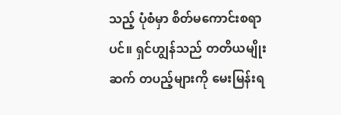သည့် ပုံစံမှာ စိတ်မကောင်းစရာပင်။ ရှင်ဟျွန်သည် တတိယမျိုးဆက် တပည့်များကို မေးမြန်းရ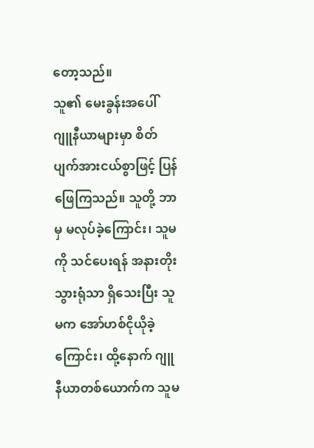တော့သည်။
သူ၏ မေးခွန်းအပေါ် ဂျူနီယာများမှာ စိတ်ပျက်အားငယ်စွာဖြင့် ပြန်ဖြေကြသည်။ သူတို့ ဘာမှ မလုပ်ခဲ့ကြောင်း၊ သူမကို သင်ပေးရန် အနားတိုးသွားရုံသာ ရှိသေးပြီး သူမက အော်ဟစ်ငိုယိုခဲ့ကြောင်း၊ ထို့နောက် ဂျူနီယာတစ်ယောက်က သူမ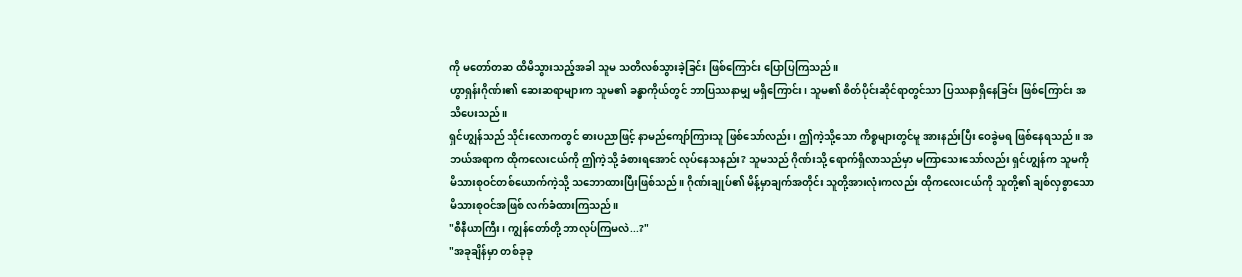ကို မတော်တဆ ထိမိသွားသည့်အခါ သူမ သတိလစ်သွားခဲ့ခြင်း ဖြစ်ကြောင်း ပြောပြကြသည်။
ဟွာရှန်းဂိုဏ်း၏ ဆေးဆရာများက သူမ၏ ခန္ဓာကိုယ်တွင် ဘာပြဿနာမျှ မရှိကြောင်း၊ သူမ၏ စိတ်ပိုင်းဆိုင်ရာတွင်သာ ပြဿနာရှိနေခြင်း ဖြစ်ကြောင်း အသိပေးသည်။
ရှင်ဟျွန်သည် သိုင်းလောကတွင် ဓားပညာဖြင့် နာမည်ကျော်ကြားသူ ဖြစ်သော်လည်း၊ ဤကဲ့သို့သော ကိစ္စများတွင်မူ အားနည်းပြီး ဝေခွဲမရ ဖြစ်နေရသည်။ အဘယ်အရာက ထိုကလေးငယ်ကို ဤကဲ့သို့ ခံစားရအောင် လုပ်နေသနည်း? သူမသည် ဂိုဏ်းသို့ ရောက်ရှိလာသည်မှာ မကြာသေးသော်လည်း ရှင်ဟျွန်က သူမကို မိသားစုဝင်တစ်ယောက်ကဲ့သို့ သဘောထားပြီးဖြစ်သည်။ ဂိုဏ်းချုပ်၏ မိန့်မှာချက်အတိုင်း သူတို့အားလုံးကလည်း ထိုကလေးငယ်ကို သူတို့၏ ချစ်လှစွာသော မိသားစုဝင်အဖြစ် လက်ခံထားကြသည်။
"စီနီယာကြီး၊ ကျွန်တော်တို့ ဘာလုပ်ကြမလဲ...?"
"အခုချိန်မှာ တစ်ခုခု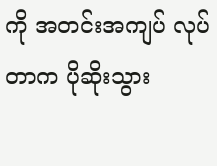ကို အတင်းအကျပ် လုပ်တာက ပိုဆိုးသွား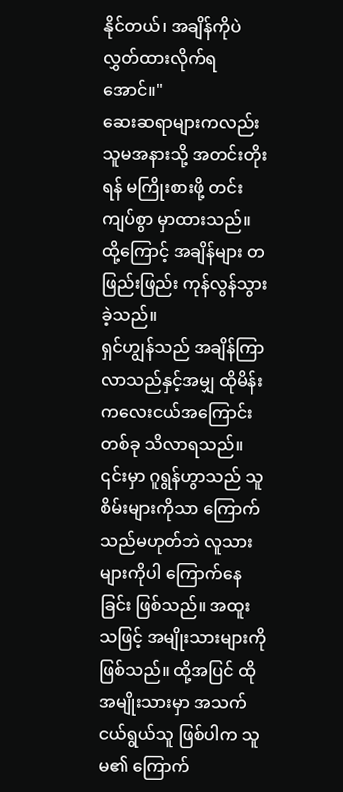နိုင်တယ်၊ အချိန်ကိုပဲ လွှတ်ထားလိုက်ရအောင်။"
ဆေးဆရာများကလည်း သူမအနားသို့ အတင်းတိုးရန် မကြိုးစားဖို့ တင်းကျပ်စွာ မှာထားသည်။ ထို့ကြောင့် အချိန်များ တဖြည်းဖြည်း ကုန်လွန်သွားခဲ့သည်။
ရှင်ဟျွန်သည် အချိန်ကြာလာသည်နှင့်အမျှ ထိုမိန်းကလေးငယ်အကြောင်း တစ်ခု သိလာရသည်။ ၎င်းမှာ ဂူရွန်ဟွာသည် သူစိမ်းများကိုသာ ကြောက်သည်မဟုတ်ဘဲ လူသားများကိုပါ ကြောက်နေခြင်း ဖြစ်သည်။ အထူးသဖြင့် အမျိုးသားများကို ဖြစ်သည်။ ထို့အပြင် ထိုအမျိုးသားမှာ အသက်ငယ်ရွယ်သူ ဖြစ်ပါက သူမ၏ ကြောက်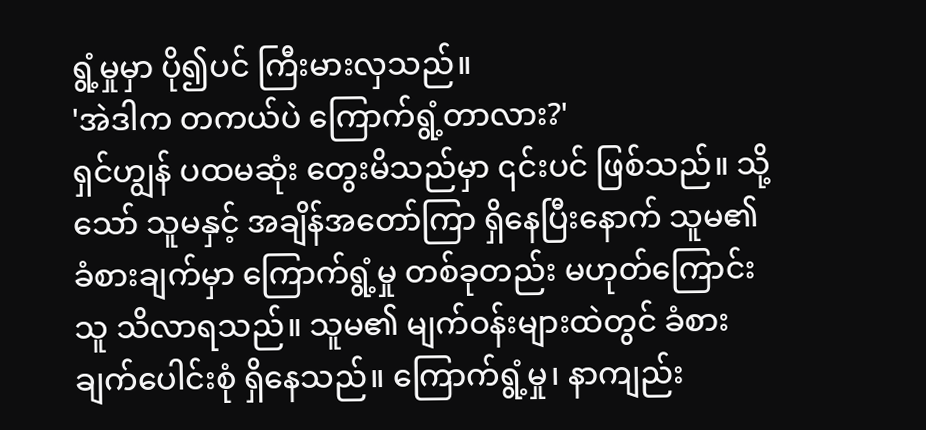ရွံ့မှုမှာ ပို၍ပင် ကြီးမားလှသည်။
'အဲဒါက တကယ်ပဲ ကြောက်ရွံ့တာလား?'
ရှင်ဟျွန် ပထမဆုံး တွေးမိသည်မှာ ၎င်းပင် ဖြစ်သည်။ သို့သော် သူမနှင့် အချိန်အတော်ကြာ ရှိနေပြီးနောက် သူမ၏ ခံစားချက်မှာ ကြောက်ရွံ့မှု တစ်ခုတည်း မဟုတ်ကြောင်း သူ သိလာရသည်။ သူမ၏ မျက်ဝန်းများထဲတွင် ခံစားချက်ပေါင်းစုံ ရှိနေသည်။ ကြောက်ရွံ့မှု၊ နာကျည်း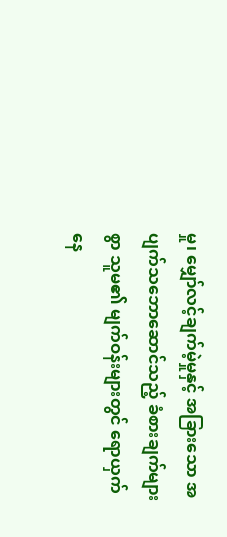မှု၊ မျှော်လင့်ချက်မဲ့မှုနှင့် အခြားသော အပျက်သဘောဆောင်သည့် ခံစားချက်များစွာ သူမ၏ မျက်ဝန်းများတွင် ရောယှက်နေ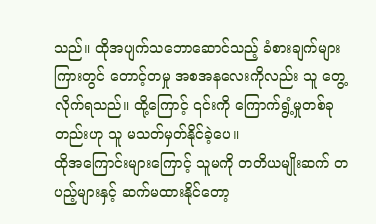သည်။ ထိုအပျက်သဘောဆောင်သည့် ခံစားချက်များကြားတွင် တောင့်တမှု အစအနလေးကိုလည်း သူ တွေ့လိုက်ရသည်။ ထို့ကြောင့် ၎င်းကို ကြောက်ရွံ့မှုတစ်ခုတည်းဟု သူ မသတ်မှတ်နိုင်ခဲ့ပေ။
ထိုအကြောင်းများကြောင့် သူမကို တတိယမျိုးဆက် တပည့်များနှင့် ဆက်မထားနိုင်တော့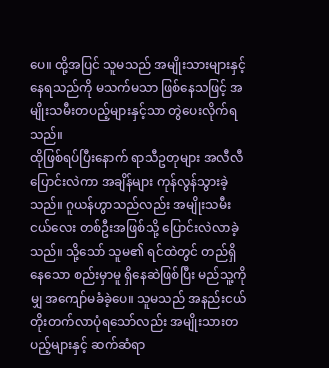ပေ။ ထို့အပြင် သူမသည် အမျိုးသားများနှင့် နေရသည်ကို မသက်မသာ ဖြစ်နေသဖြင့် အမျိုးသမီးတပည့်များနှင့်သာ တွဲပေးလိုက်ရသည်။
ထိုဖြစ်ရပ်ပြီးနောက် ရာသီဥတုများ အလီလီ ပြောင်းလဲကာ အချိန်များ ကုန်လွန်သွားခဲ့သည်။ ဂူယန်ဟွာသည်လည်း အမျိုးသမီးငယ်လေး တစ်ဦးအဖြစ်သို့ ပြောင်းလဲလာခဲ့သည်။ သို့သော် သူမ၏ ရင်ထဲတွင် တည်ရှိနေသော စည်းမှာမူ ရှိနေဆဲဖြစ်ပြီး မည်သူ့ကိုမျှ အကျော်မခံခဲ့ပေ။ သူမသည် အနည်းငယ် တိုးတက်လာပုံရသော်လည်း အမျိုးသားတပည့်များနှင့် ဆက်ဆံရာ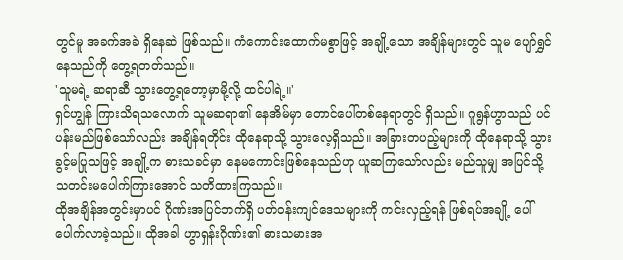တွင်မူ အခက်အခဲ ရှိနေဆဲ ဖြစ်သည်။ ကံကောင်းထောက်မစွာဖြင့် အချို့သော အချိန်များတွင် သူမ ပျော်ရွှင်နေသည်ကို တွေ့ရတတ်သည်။
'သူမရဲ့ ဆရာဆီ သွားတွေ့ရတော့မှာမို့လို့ ထင်ပါရဲ့။'
ရှင်ဟျွန် ကြားသိရသလောက် သူမဆရာ၏ နေအိမ်မှာ တောင်ပေါ်တစ်နေရာတွင် ရှိသည်။ ဂူရွန်ဟွာသည် ပင်ပန်းမည်ဖြစ်သော်လည်း အချိန်ရတိုင်း ထိုနေရာသို့ သွားလေ့ရှိသည်။ အခြားတပည့်များကို ထိုနေရာသို့ သွားခွင့်မပြုသဖြင့် အချို့က ဓားသခင်မှာ နေမကောင်းဖြစ်နေသည်ဟု ယူဆကြသော်လည်း မည်သူမျှ အပြင်သို့ သတင်းမပေါက်ကြားအောင် သတိထားကြသည်။
ထိုအချိန်အတွင်းမှာပင် ဂိုဏ်းအပြင်ဘက်ရှိ ပတ်ဝန်းကျင်ဒေသများကို ကင်းလှည့်ရန် ဖြစ်ရပ်အချို့ ပေါ်ပေါက်လာခဲ့သည်။ ထိုအခါ ဟွာရှန်းဂိုဏ်း၏ ဓားသမားအ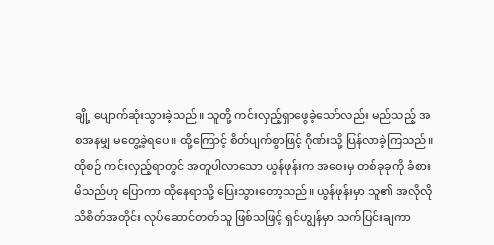ချို့ ပျောက်ဆုံးသွားခဲ့သည်။ သူတို့ ကင်းလှည့်ရှာဖွေခဲ့သော်လည်း မည်သည့် အစအနမျှ မတွေ့ခဲ့ရပေ။ ထို့ကြောင့် စိတ်ပျက်စွာဖြင့် ဂိုဏ်းသို့ ပြန်လာခဲ့ကြသည်။
ထိုစဉ် ကင်းလှည့်ရာတွင် အတူပါလာသော ယွန်ဖုန်းက အဝေးမှ တစ်ခုခုကို ခံစားမိသည်ဟု ပြောကာ ထိုနေရာသို့ ပြေးသွားတော့သည်။ ယွန်ဖုန်းမှာ သူ၏ အလိုလိုသိစိတ်အတိုင်း လုပ်ဆောင်တတ်သူ ဖြစ်သဖြင့် ရှင်ဟျွန်မှာ သက်ပြင်းချကာ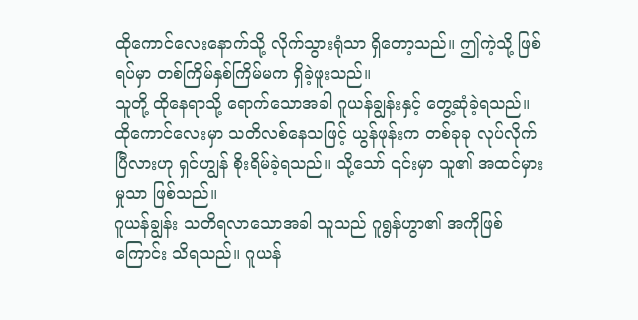ထိုကောင်လေးနောက်သို့ လိုက်သွားရုံသာ ရှိတော့သည်။ ဤကဲ့သို့ ဖြစ်ရပ်မှာ တစ်ကြိမ်နှစ်ကြိမ်မက ရှိခဲ့ဖူးသည်။
သူတို့ ထိုနေရာသို့ ရောက်သောအခါ ဂူယန်ချွန်းနှင့် တွေ့ဆုံခဲ့ရသည်။ ထိုကောင်လေးမှာ သတိလစ်နေသဖြင့် ယွန်ဖုန်းက တစ်ခုခု လုပ်လိုက်ပြီလားဟု ရှင်ဟျွန် စိုးရိမ်ခဲ့ရသည်။ သို့သော် ၎င်းမှာ သူ၏ အထင်မှားမှုသာ ဖြစ်သည်။
ဂူယန်ချွန်း သတိရလာသောအခါ သူသည် ဂူရွန်ဟွာ၏ အကိုဖြစ်ကြောင်း သိရသည်။ ဂူယန်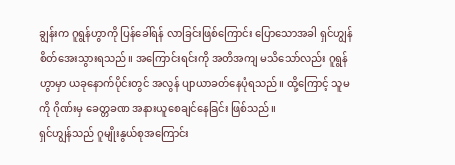ချွန်းက ဂူရွန်ဟွာကို ပြန်ခေါ်ရန် လာခြင်းဖြစ်ကြောင်း ပြောသောအခါ ရှင်ဟျွန် စိတ်အေးသွားရသည်။ အကြောင်းရင်းကို အတိအကျ မသိသော်လည်း ဂူရွန်ဟွာမှာ ယခုနောက်ပိုင်းတွင် အလွန် ပျာယာခတ်နေပုံရသည်။ ထို့ကြောင့် သူမကို ဂိုဏ်းမှ ခေတ္တခဏ အနားယူစေချင်နေခြင်း ဖြစ်သည်။
ရှင်ဟျွန်သည် ဂူမျိုးနွယ်စုအကြောင်း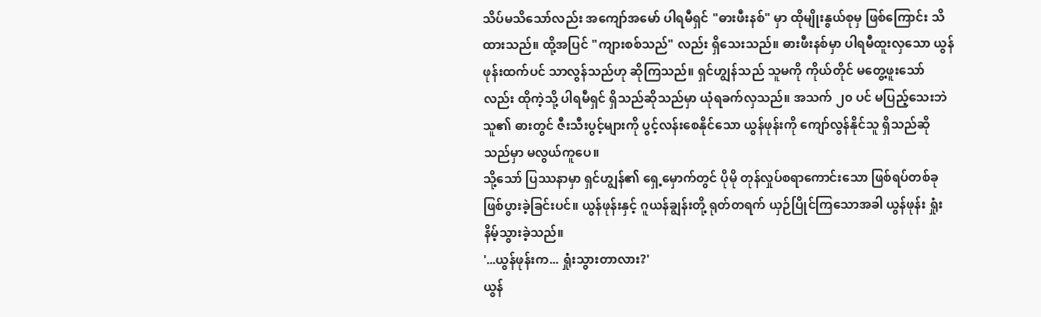သိပ်မသိသော်လည်း အကျော်အမော် ပါရမီရှင် "ဓားဖီးနစ်" မှာ ထိုမျိုးနွယ်စုမှ ဖြစ်ကြောင်း သိထားသည်။ ထို့အပြင် "ကျားစစ်သည်" လည်း ရှိသေးသည်။ ဓားဖီးနစ်မှာ ပါရမီထူးလှသော ယွန်ဖုန်းထက်ပင် သာလွန်သည်ဟု ဆိုကြသည်။ ရှင်ဟျွန်သည် သူမကို ကိုယ်တိုင် မတွေ့ဖူးသော်လည်း ထိုကဲ့သို့ ပါရမီရှင် ရှိသည်ဆိုသည်မှာ ယုံရခက်လှသည်။ အသက် ၂၀ ပင် မပြည့်သေးဘဲ သူ၏ ဓားတွင် ဇီးသီးပွင့်များကို ပွင့်လန်းစေနိုင်သော ယွန်ဖုန်းကို ကျော်လွန်နိုင်သူ ရှိသည်ဆိုသည်မှာ မလွယ်ကူပေ။
သို့သော် ပြဿနာမှာ ရှင်ဟျွန်၏ ရှေ့မှောက်တွင် ပိုမို တုန်လှုပ်စရာကောင်းသော ဖြစ်ရပ်တစ်ခု ဖြစ်ပွားခဲ့ခြင်းပင်။ ယွန်ဖုန်းနှင့် ဂူယန်ချွန်းတို့ ရုတ်တရက် ယှဉ်ပြိုင်ကြသောအခါ ယွန်ဖုန်း ရှုံးနိမ့်သွားခဲ့သည်။
'...ယွန်ဖုန်းက... ရှုံးသွားတာလား?'
ယွန်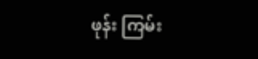ဖုန်း ကြမ်း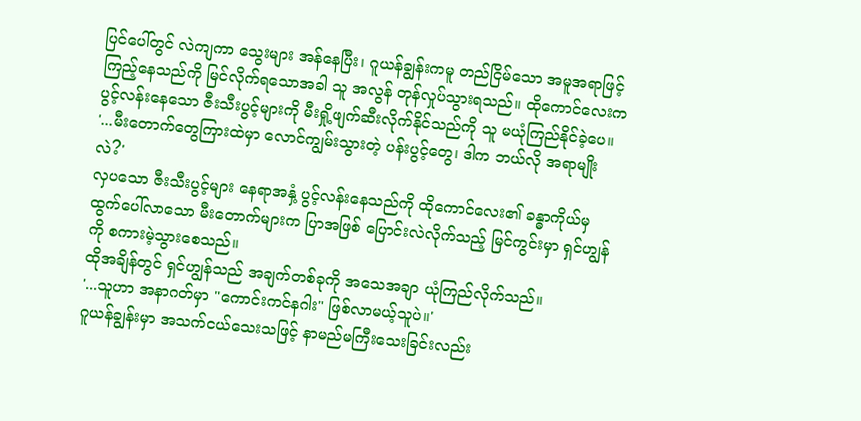ပြင်ပေါ်တွင် လဲကျကာ သွေးများ အန်နေပြီး၊ ဂူယန်ချွန်းကမူ တည်ငြိမ်သော အမူအရာဖြင့် ကြည့်နေသည်ကို မြင်လိုက်ရသောအခါ သူ အလွန် တုန်လှုပ်သွားရသည်။ ထိုကောင်လေးက ပွင့်လန်းနေသော ဇီးသီးပွင့်များကို မီးရှို့ဖျက်ဆီးလိုက်နိုင်သည်ကို သူ မယုံကြည်နိုင်ခဲ့ပေ။
'...မီးတောက်တွေကြားထဲမှာ လောင်ကျွမ်းသွားတဲ့ ပန်းပွင့်တွေ၊ ဒါက ဘယ်လို အရာမျိုးလဲ?'
လှပသော ဇီးသီးပွင့်များ နေရာအနှံ့ ပွင့်လန်းနေသည်ကို ထိုကောင်လေး၏ ခန္ဓာကိုယ်မှ ထွက်ပေါ်လာသော မီးတောက်များက ပြာအဖြစ် ပြောင်းလဲလိုက်သည့် မြင်ကွင်းမှာ ရှင်ဟျွန်ကို စကားမဲ့သွားစေသည်။
ထိုအချိန်တွင် ရှင်ဟျွန်သည် အချက်တစ်ခုကို အသေအချာ ယုံကြည်လိုက်သည်။
'...သူဟာ အနာဂတ်မှာ "ကောင်းကင်နဂါး" ဖြစ်လာမယ့်သူပဲ။'
ဂူယန်ချွန်းမှာ အသက်ငယ်သေးသဖြင့် နာမည်မကြီးသေးခြင်းလည်း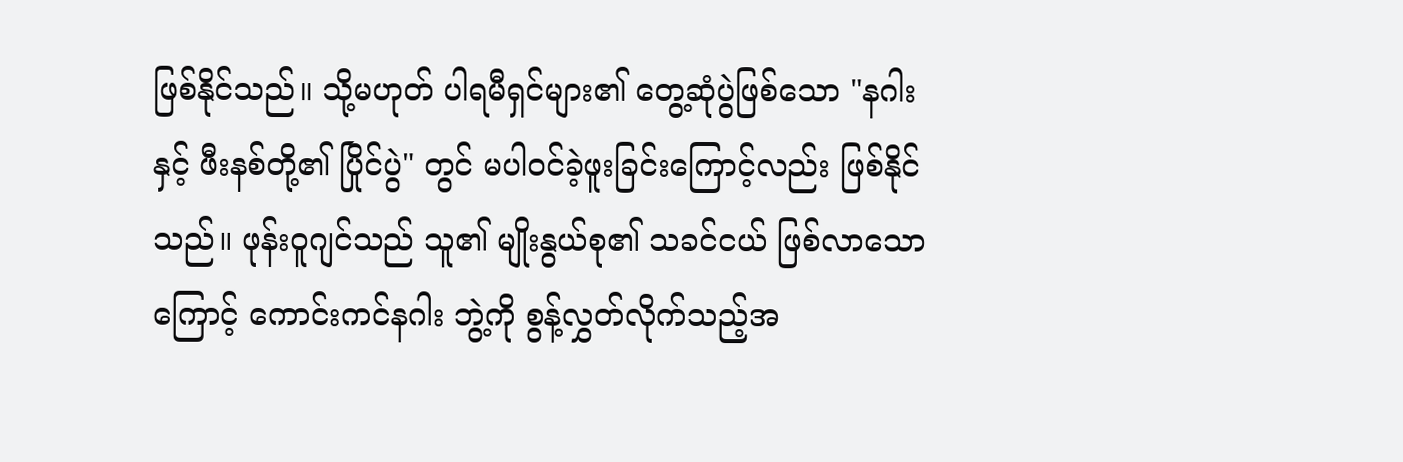ဖြစ်နိုင်သည်။ သို့မဟုတ် ပါရမီရှင်များ၏ တွေ့ဆုံပွဲဖြစ်သော "နဂါးနှင့် ဖီးနစ်တို့၏ ပြိုင်ပွဲ" တွင် မပါဝင်ခဲ့ဖူးခြင်းကြောင့်လည်း ဖြစ်နိုင်သည်။ ဖုန်းဝူဂျင်သည် သူ၏ မျိုးနွယ်စု၏ သခင်ငယ် ဖြစ်လာသောကြောင့် ကောင်းကင်နဂါး ဘွဲ့ကို စွန့်လွှတ်လိုက်သည့်အ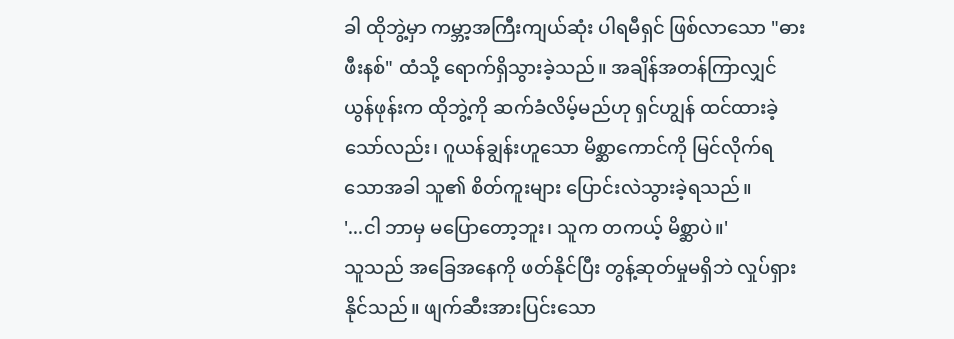ခါ ထိုဘွဲ့မှာ ကမ္ဘာ့အကြီးကျယ်ဆုံး ပါရမီရှင် ဖြစ်လာသော "ဓားဖီးနစ်" ထံသို့ ရောက်ရှိသွားခဲ့သည်။ အချိန်အတန်ကြာလျှင် ယွန်ဖုန်းက ထိုဘွဲ့ကို ဆက်ခံလိမ့်မည်ဟု ရှင်ဟျွန် ထင်ထားခဲ့သော်လည်း၊ ဂူယန်ချွန်းဟူသော မိစ္ဆာကောင်ကို မြင်လိုက်ရသောအခါ သူ၏ စိတ်ကူးများ ပြောင်းလဲသွားခဲ့ရသည်။
'...ငါ ဘာမှ မပြောတော့ဘူး၊ သူက တကယ့် မိစ္ဆာပဲ။'
သူသည် အခြေအနေကို ဖတ်နိုင်ပြီး တွန့်ဆုတ်မှုမရှိဘဲ လှုပ်ရှားနိုင်သည်။ ဖျက်ဆီးအားပြင်းသော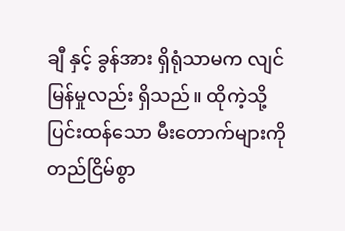ချီ နှင့် ခွန်အား ရှိရုံသာမက လျင်မြန်မှုလည်း ရှိသည်။ ထိုကဲ့သို့ ပြင်းထန်သော မီးတောက်များကို တည်ငြိမ်စွာ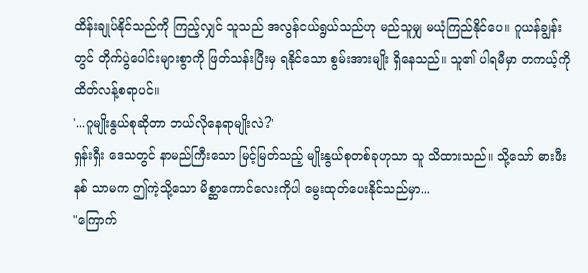ထိန်းချုပ်နိုင်သည်ကို ကြည့်လျှင် သူသည် အလွန်ငယ်ရွယ်သည်ဟု မည်သူမျှ မယုံကြည်နိုင်ပေ။ ဂူယန်ချွန်းတွင် တိုက်ပွဲပေါင်းများစွာကို ဖြတ်သန်းပြီးမှ ရနိုင်သော စွမ်းအားမျိုး ရှိနေသည်။ သူ၏ ပါရမီမှာ တကယ့်ကို ထိတ်လန့်စရာပင်။
'...ဂူမျိုးနွယ်စုဆိုတာ ဘယ်လိုနေရာမျိုးလဲ?'
ရှန်းရှီး ဒေသတွင် နာမည်ကြီးသော မြင့်မြတ်သည့် မျိုးနွယ်စုတစ်ခုဟုသာ သူ သိထားသည်။ သို့သော် ဓားဖီးနစ် သာမက ဤကဲ့သို့သော မိစ္ဆာကောင်လေးကိုပါ မွေးထုတ်ပေးနိုင်သည်မှာ...
"ကြောက်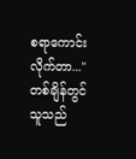စရာကောင်းလိုက်တာ..."
တစ်ချိန်တွင် သူသည်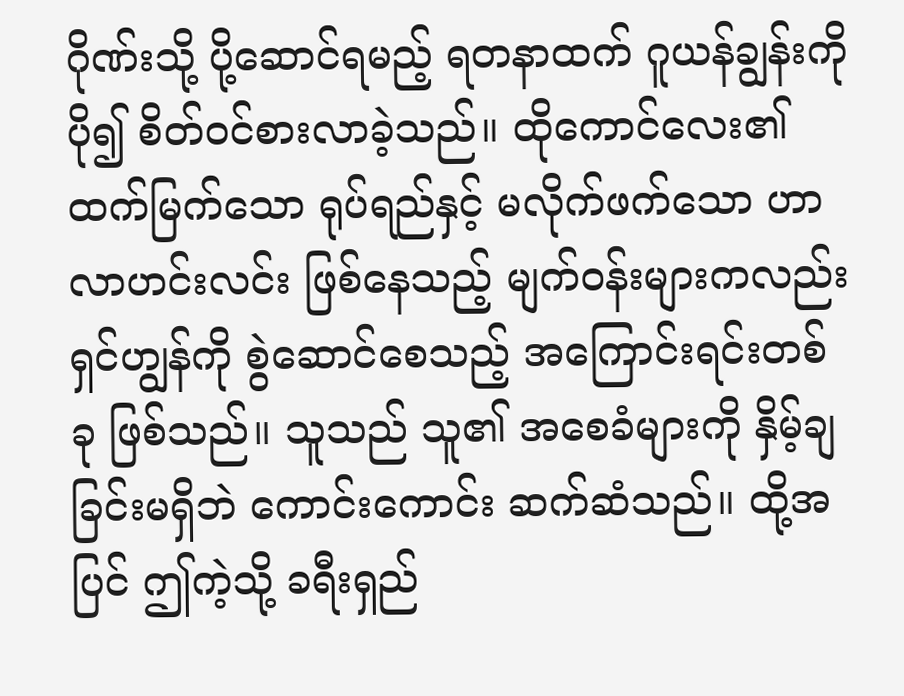ဂိုဏ်းသို့ ပို့ဆောင်ရမည့် ရတနာထက် ဂူယန်ချွန်းကို ပို၍ စိတ်ဝင်စားလာခဲ့သည်။ ထိုကောင်လေး၏ ထက်မြက်သော ရုပ်ရည်နှင့် မလိုက်ဖက်သော ဟာလာဟင်းလင်း ဖြစ်နေသည့် မျက်ဝန်းများကလည်း ရှင်ဟျွန်ကို စွဲဆောင်စေသည့် အကြောင်းရင်းတစ်ခု ဖြစ်သည်။ သူသည် သူ၏ အစေခံများကို နှိမ့်ချခြင်းမရှိဘဲ ကောင်းကောင်း ဆက်ဆံသည်။ ထို့အပြင် ဤကဲ့သို့ ခရီးရှည်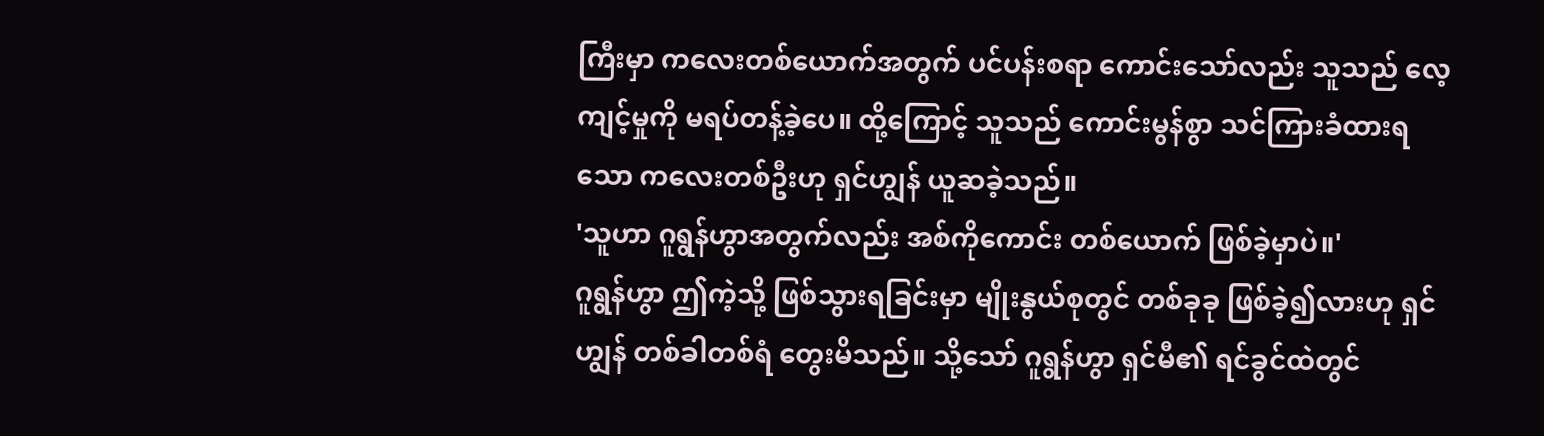ကြီးမှာ ကလေးတစ်ယောက်အတွက် ပင်ပန်းစရာ ကောင်းသော်လည်း သူသည် လေ့ကျင့်မှုကို မရပ်တန့်ခဲ့ပေ။ ထို့ကြောင့် သူသည် ကောင်းမွန်စွာ သင်ကြားခံထားရသော ကလေးတစ်ဦးဟု ရှင်ဟျွန် ယူဆခဲ့သည်။
'သူဟာ ဂူရွန်ဟွာအတွက်လည်း အစ်ကိုကောင်း တစ်ယောက် ဖြစ်ခဲ့မှာပဲ။'
ဂူရွန်ဟွာ ဤကဲ့သို့ ဖြစ်သွားရခြင်းမှာ မျိုးနွယ်စုတွင် တစ်ခုခု ဖြစ်ခဲ့၍လားဟု ရှင်ဟျွန် တစ်ခါတစ်ရံ တွေးမိသည်။ သို့သော် ဂူရွန်ဟွာ ရှင်မီ၏ ရင်ခွင်ထဲတွင်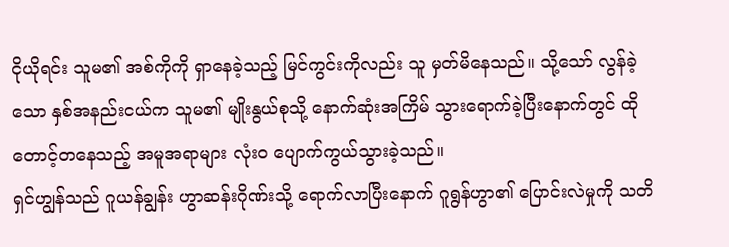ငိုယိုရင်း သူမ၏ အစ်ကိုကို ရှာနေခဲ့သည့် မြင်ကွင်းကိုလည်း သူ မှတ်မိနေသည်။ သို့သော် လွန်ခဲ့သော နှစ်အနည်းငယ်က သူမ၏ မျိုးနွယ်စုသို့ နောက်ဆုံးအကြိမ် သွားရောက်ခဲ့ပြီးနောက်တွင် ထိုတောင့်တနေသည့် အမူအရာများ လုံးဝ ပျောက်ကွယ်သွားခဲ့သည်။
ရှင်ဟျွန်သည် ဂူယန်ချွန်း ဟွာဆန်းဂိုဏ်းသို့ ရောက်လာပြီးနောက် ဂူရွန်ဟွာ၏ ပြောင်းလဲမှုကို သတိ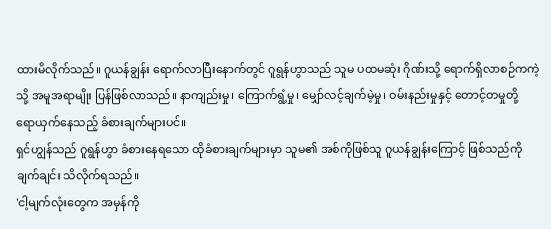ထားမိလိုက်သည်။ ဂူယန်ချွန်း ရောက်လာပြီးနောက်တွင် ဂူရွန်ဟွာသည် သူမ ပထမဆုံး ဂိုဏ်းသို့ ရောက်ရှိလာစဉ်ကကဲ့သို့ အမူအရာမျိုး ပြန်ဖြစ်လာသည်။ နာကျည်းမှု၊ ကြောက်ရွံ့မှု၊ မျှော်လင့်ချက်မဲ့မှု၊ ဝမ်းနည်းမှုနှင့် တောင့်တမှုတို့ ရောယှက်နေသည့် ခံစားချက်များပင်။
ရှင်ဟျွန်သည် ဂူရွန်ဟွာ ခံစားနေရသော ထိုခံစားချက်များမှာ သူမ၏ အစ်ကိုဖြစ်သူ ဂူယန်ချွန်းကြောင့် ဖြစ်သည်ကို ချက်ချင်း သိလိုက်ရသည်။
'ငါ့မျက်လုံးတွေက အမှန်ကို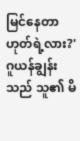မြင်နေတာ ဟုတ်ရဲ့လား?'
ဂူယန်ချွန်းသည် သူ၏ မိ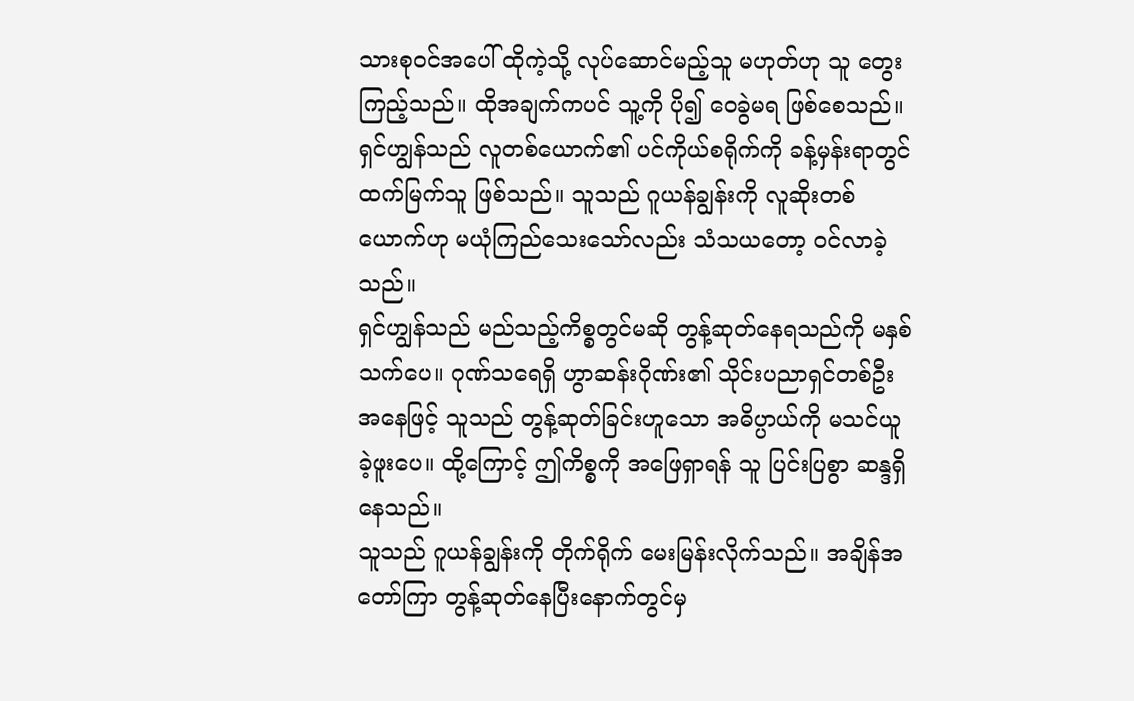သားစုဝင်အပေါ် ထိုကဲ့သို့ လုပ်ဆောင်မည့်သူ မဟုတ်ဟု သူ တွေးကြည့်သည်။ ထိုအချက်ကပင် သူ့ကို ပို၍ ဝေခွဲမရ ဖြစ်စေသည်။ ရှင်ဟျွန်သည် လူတစ်ယောက်၏ ပင်ကိုယ်စရိုက်ကို ခန့်မှန်းရာတွင် ထက်မြက်သူ ဖြစ်သည်။ သူသည် ဂူယန်ချွန်းကို လူဆိုးတစ်ယောက်ဟု မယုံကြည်သေးသော်လည်း သံသယတော့ ဝင်လာခဲ့သည်။
ရှင်ဟျွန်သည် မည်သည့်ကိစ္စတွင်မဆို တွန့်ဆုတ်နေရသည်ကို မနှစ်သက်ပေ။ ဂုဏ်သရေရှိ ဟွာဆန်းဂိုဏ်း၏ သိုင်းပညာရှင်တစ်ဦးအနေဖြင့် သူသည် တွန့်ဆုတ်ခြင်းဟူသော အဓိပ္ပာယ်ကို မသင်ယူခဲ့ဖူးပေ။ ထို့ကြောင့် ဤကိစ္စကို အဖြေရှာရန် သူ ပြင်းပြစွာ ဆန္ဒရှိနေသည်။
သူသည် ဂူယန်ချွန်းကို တိုက်ရိုက် မေးမြန်းလိုက်သည်။ အချိန်အတော်ကြာ တွန့်ဆုတ်နေပြီးနောက်တွင်မှ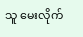သူ မေးလိုက်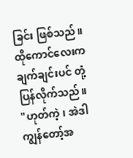ခြင်း ဖြစ်သည်။ ထိုကောင်လေးက ချက်ချင်းပင် တုံ့ပြန်လိုက်သည်။
"ဟုတ်ကဲ့၊ အဲဒါ ကျွန်တော့်အ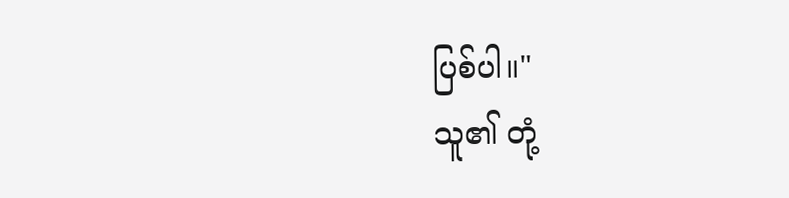ပြစ်ပါ။"
သူ၏ တုံ့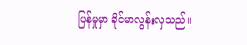ပြန်မှုမှာ ခိုင်မာလွန်းလှသည်။